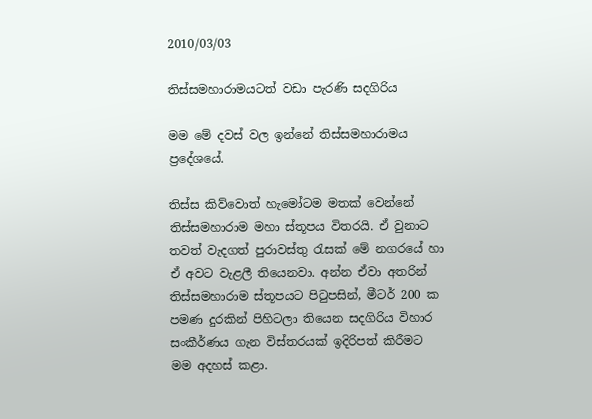2010/03/03

තිස්සමහාරාමයටත් වඩා පැරණි සදගිරිය

මම මේ දවස් වල ඉන්නේ තිස්සමහාරාමය ප්‍රදේශයේ.

තිස්ස කිව්වොත් හැමෝටම මතක් වෙන්නේ තිස්සමහාරාම මහා ස්තූපය විතරයි. ඒ වුනාට තවත් වැදගත් පුරාවස්තු රැසක් මේ නගරයේ හා ඒ අවට වැළලී තියෙනවා. අන්න ඒවා අතරින් තිස්සමහාරාම ස්තූපයට පිටුපසින්, මීටර් 200 ක පමණ දුරකින් පිහිටලා තියෙන සදගිරිය විහාර සංකීර්ණය ගැන විස්තරයක් ඉදිරිපත් කිරීමට මම අදහස් කළා.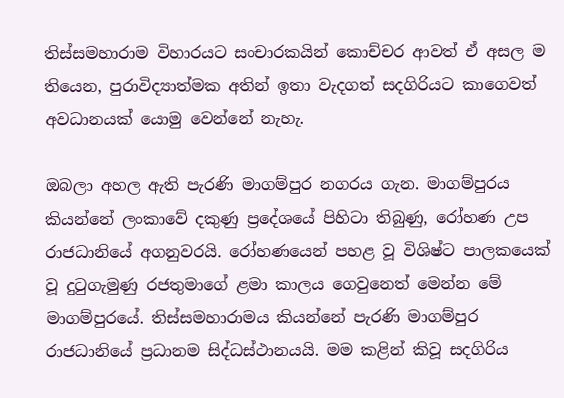තිස්සමහාරාම විහාරයට සංචාරකයින් කොච්චර ආවත් ඒ අසල ම තියෙන, පුරාවිද්‍යාත්මක අතින් ඉතා වැදගත් සදගිරියට කාගෙවත් අවධානයක් යොමු වෙන්නේ නැහැ.

ඔබලා අහල ඇති පැරණි මාගම්පුර නගරය ගැන. මාගම්පුරය කියන්නේ ලංකාවේ දකුණු ප්‍රදේශයේ පිහිටා තිබුණු, රෝහණ උප රාජධානියේ අගනුවරයි. රෝහණයෙන් පහළ වූ විශිෂ්ට පාලකයෙක් වූ දුටුගැමුණු රජතුමාගේ ළමා කාලය ගෙවුනෙත් මෙන්න මේ මාගම්පුරයේ. තිස්සමහාරාමය කියන්නේ පැරණි මාගම්පුර රාජධානියේ ප්‍රධානම සිද්ධස්ථානයයි. මම කළින් කිවූ සදගිරිය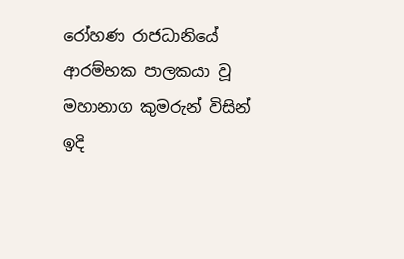රෝහණ රාජධානියේ ආරම්භක පාලකයා වූ මහානාග කුමරුන් විසින් ඉදි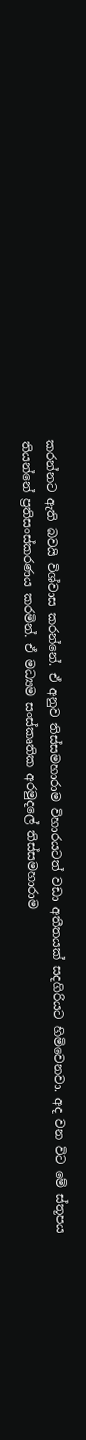කරන්නට ඇති බවයි විශ්වාස කරන්නේ. ඒ අනුව තිස්සමහාරාම විහාරයටත් වඩා අතීතයක් සදගිරියට හිමිවෙනවා. අද වන විට මේ ස්තූපය තියන්නේ ප්‍රතිසංස්කරණය කරමින්. ඒ මධ්‍යම සංස්කෘතික අරමුදලේ තිස්සමහාරාම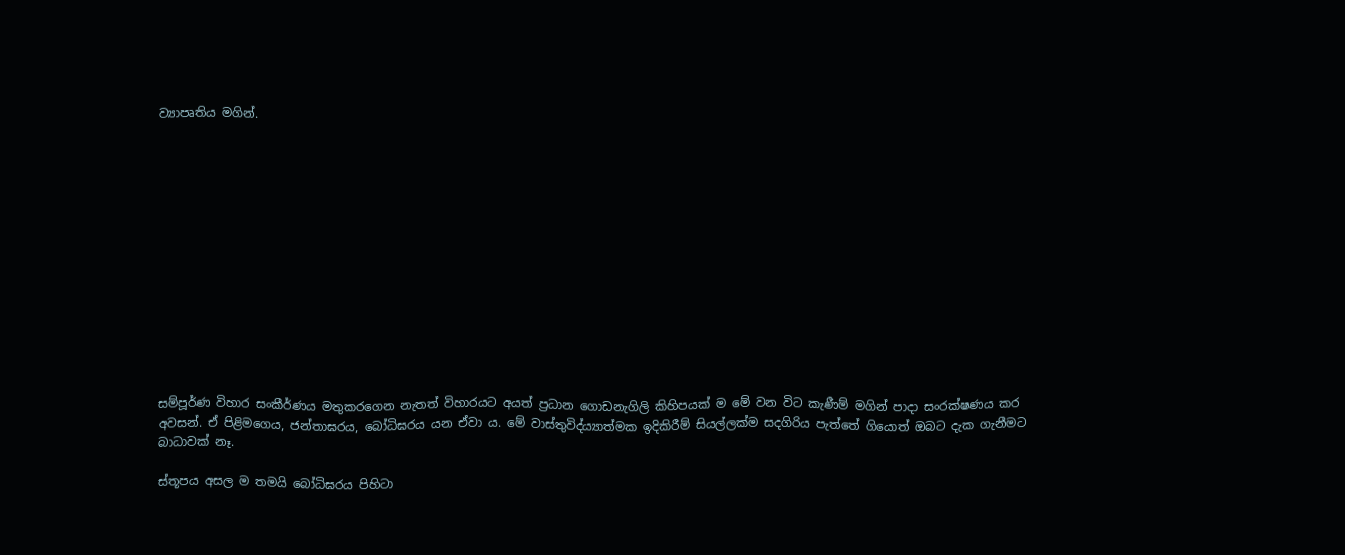ව්‍යාපෘතිය මගින්.














සම්පූර්ණ විහාර සංකීර්ණය මතුකරගෙන නැතත් විහාරයට අයත් ප්‍රධාන ගොඩනැගිලි කිහිපයක් ම මේ වන විට කැණීම් මගින් පාදා සංරක්ෂණය කර අවසන්. ඒ පිළිමගෙය, ජන්තාඝරය, බෝධිඝරය යන ඒවා ය. මේ වාස්තුවිද්ය්‍යාත්මක ඉදිකිරීම් සියල්ලක්ම සදගිරිය පැත්තේ ගියොත් ඔබට දැක ගැනීමට බාධාවක් නෑ.

ස්තූපය අසල ම තමයි බෝධිඝරය පිහිටා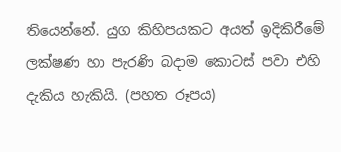තියෙන්නේ. යුග කිහිපයකට අයත් ඉදිකිරීමේ ලක්ෂණ හා පැරණි බදාම කොටස් පවා එහි දැකිය හැකියි. (පහත රූපය)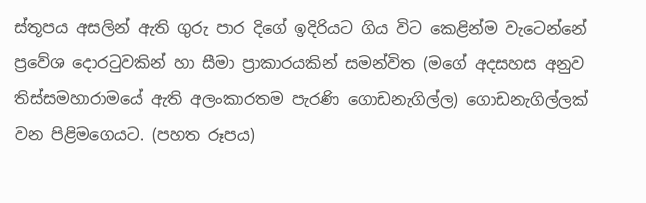ස්තූපය අසලින් ඇති ගුරු පාර දිගේ ඉදිරියට ගිය විට කෙළින්ම වැටෙන්නේ ප්‍රවේශ දොරටුවකින් හා සීමා ප්‍රාකාරයකින් සමන්විත (මගේ අදසහස අනුව තිස්සමහාරාමයේ ඇති අලංකාරතම පැරණි ගොඩනැගිල්ල) ගොඩනැගිල්ලක් වන පිළිමගෙයට. (පහත රූපය)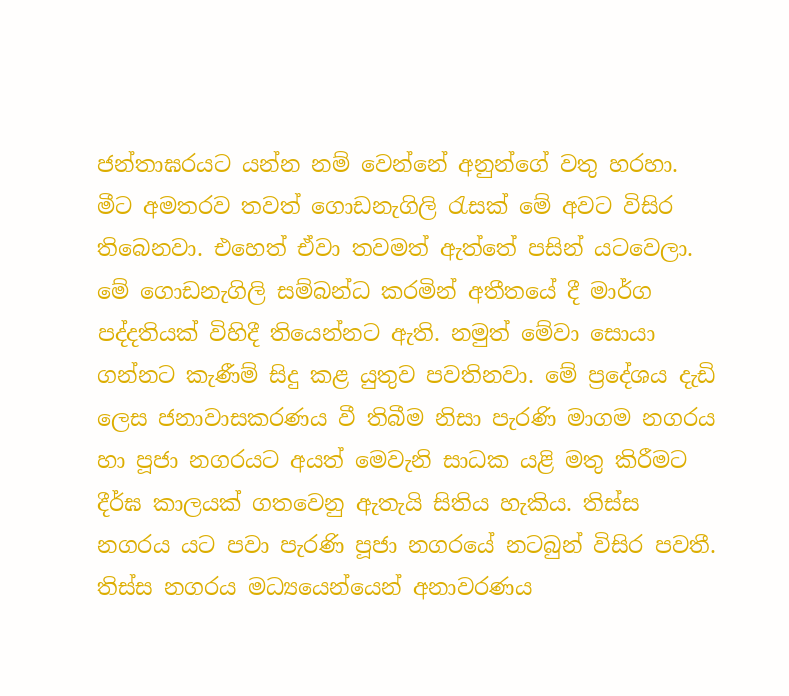ජන්තාඝරයට යන්න නම් වෙන්නේ අනුන්ගේ වතු හරහා. මීට අමතරව තවත් ගොඩනැගිලි රැසක් මේ අවට විසිර තිබෙනවා. එහෙත් ඒවා තවමත් ඇත්තේ පසින් යටවෙලා. මේ ගොඩනැගිලි සම්බන්ධ කරමින් අතීතයේ දී මාර්ග පද්දතියක් විහිදී තියෙන්නට ඇති. නමුත් මේවා සොයා ගන්නට කැණීම් සිදු කළ යුතුව පවතිනවා. මේ ප්‍රදේශය දැඩි ලෙස ජනාවාසකරණය වී තිබීම නිසා පැරණි මාගම නගරය හා පූජා නගරයට අයත් මෙවැනි සාධක යළි මතු කිරීමට දීර්ඝ කාලයක් ගතවෙනු ඇතැයි සිතිය හැකිය. තිස්ස නගරය යට පවා පැරණි පූජා නගරයේ නටබුන් විසිර පවතී. තිස්ස නගරය මධ්‍යයෙන්යෙන් අනාවරණය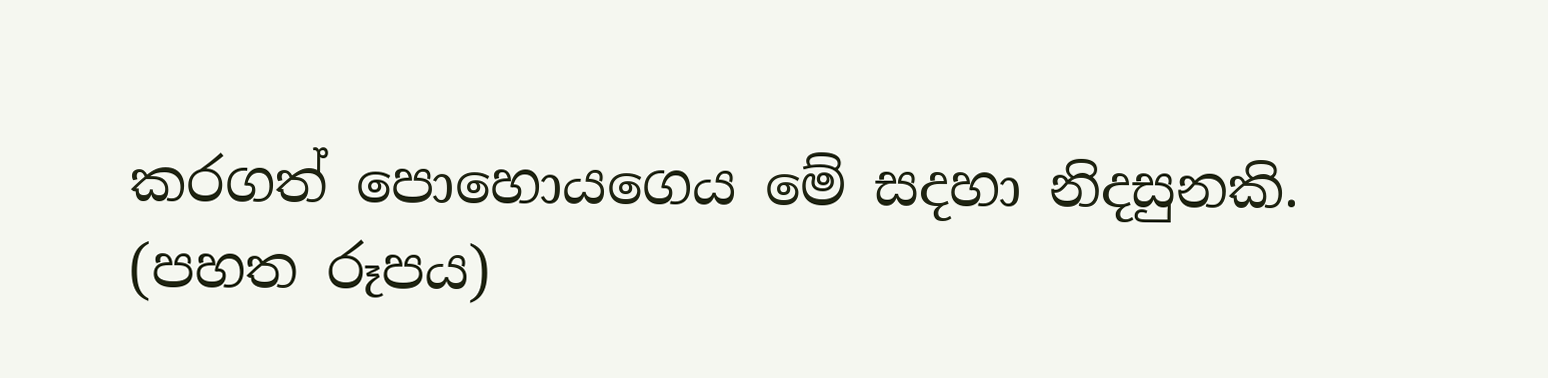කරගත් පොහොයගෙය මේ සදහා නිදසුනකි. (පහත රූපය)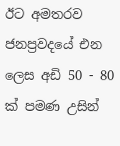ඊට අමතරව ජනප්‍රවදයේ එන ලෙස අඩි 50 - 80 ක් පමණ උසින්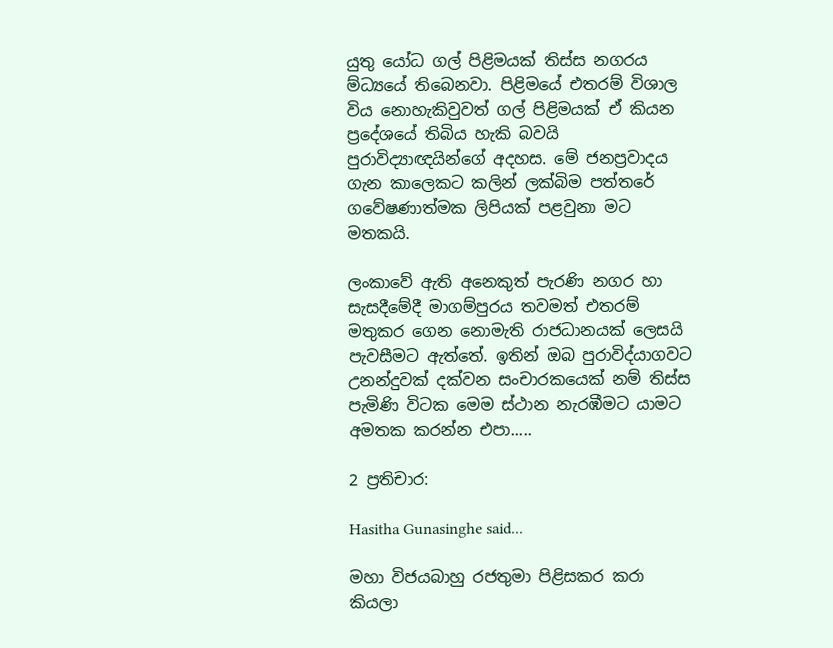යුතු යෝධ ගල් පිළිමයක් තිස්ස නගරය ම්‍ධ්‍යයේ තිබෙනවා. පිළිමයේ එතරම් විශාල විය නොහැකිවුවත් ගල් පිළිමයක් ඒ කියන ප්‍රදේශයේ තිබිය හැකි බවයි පුරාවිද්‍යාඥයින්ගේ අදහස. මේ ජනප්‍රවාදය ගැන කාලෙකට කලින් ලක්බිම පත්තරේ ගවේෂණාත්මක ලිපියක් පළවුනා මට මතකයි.

ලංකාවේ ඇති අනෙකුත් පැරණි නගර හා සැසදීමේදී මාගම්පුරය තවමත් එතරම් මතුකර ගෙන නොමැති රාජධානයක් ලෙසයි පැවසීම‍ට ඇත්තේ. ඉතින් ඔබ පුරාවිද්යාගවට උනන්දුවක් දක්වන සංචාරකයෙක් නම් තිස්ස පැමිණි විටක මෙම ස්ථාන නැරඹීමට යාමට අමතක කරන්න එපා.....

2 ප්‍රතිචාර:

Hasitha Gunasinghe said...

මහා විජයබාහු රජතුමා පිළිසකර කරා කියලා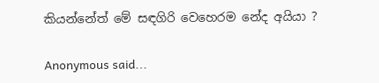කියන්නේත් මේ සඳගිරි වෙහෙරම නේද අයියා ?

Anonymous said...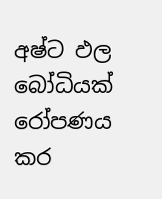අෂ්ට ඵල බෝධියක් රෝපණය කර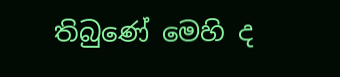තිබුණේ මෙහි ද